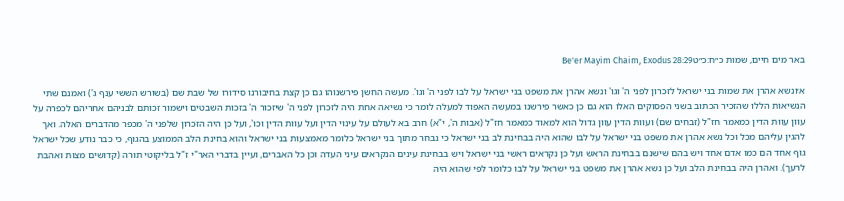באר מים חיים, שמות כ״ח:כ״טBe'er Mayim Chaim, Exodus 28:29

א׳ונשא אהרן את שמות בני ישראל לזכרון לפני ה' וגו' ונשא אהרן את משפט בני ישראל על לבו לפני ה' וגו'. מעשה החשן פירשנוהו גם כן קצת בחיבורנו סידורו של שבת שם (בשורש הששי ענף ג') ואמנם שתי הנשיאות הללו שהזכיר הכתוב בשני הפסוקים האלו הוא גם כן כאשר פירשנו במעשה האפוד למעלה לומר כי נשיאה אחת היה לזכרון לפני ה' שיזכור ה' בזכות השבטים וישמור זכותם לבניהם אחריהם לכפרה על עוון עִווּת הדין כמאמר חז"ל (זבחים שם) ועוות הדין עוון גדול הוא למאוד כמאמר חז"ל (אבות ה', י"א) חרב בא לעולם על עינוי הדין ועל עִווּת הדין וכו', ועל כן היה הזכרון שלפני ה' מכפר מהדברים האלה. ואך להגין עליהם מכל וכל נשא אהרן את משפט בני ישראל על לבו שהוא היה בבחינת לב בני ישראל כי נבחר מתוך בני ישראל כלומר מאמצעות בני ישראל והוא בחינת הלב הממוצע בהגוף, כי כבר נודע שכל ישראל גוף אחד הם כמו אדם אחד ויש בהם שישנם בבחינת הראש ועל כן נקראים ראשי בני ישראל ויש בבחינת עינים הנקראים עיני העדה וכן כל האברים, ועיין בדברי האר"י ז"ל בליקוטי תורה (קדושים מצות ואהבת לרעך). ואהרן היה בבחינת הלב ועל כן נשא אהרן את משפט בני ישראל על לבו כלומר לפי שהוא היה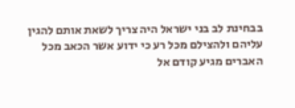בבחינת לב בני ישראל היה צריך לשאת אותם להגין עליהם ולהצילם מכל רע כי ידוע אשר הכאב מכל האברים מגיע קודם אל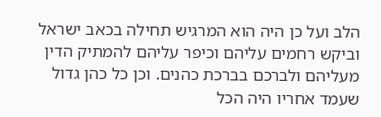הלב ועל כן היה הוא המרגיש תחילה בכאב ישראל וביקש רחמים עליהם וכיפר עליהם להמתיק הדין מעליהם ולברכם בברכת כהנים. וכן כל כהן גדול שעמד אחריו היה הכל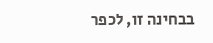בבחינה זו, לכפר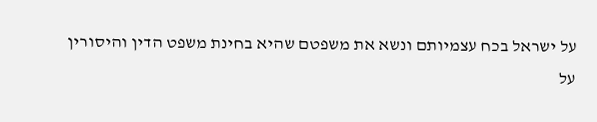על ישראל בכח עצמיותם ונשא את משפטם שהיא בחינת משפט הדין והיסורין על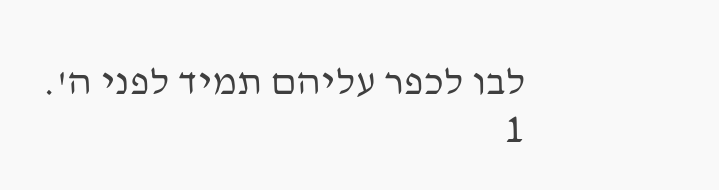לבו לכפר עליהם תמיד לפני ה'.
1